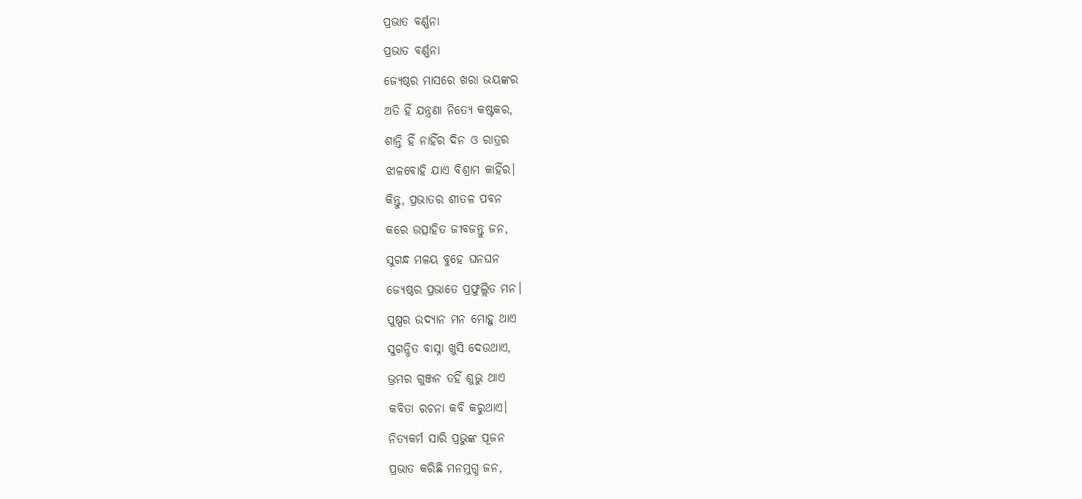ପ୍ରଭାତ ବର୍ଣ୍ଣନା
ପ୍ରଭାତ ବର୍ଣ୍ଣନା
ଜ୍ୟେଷ୍ଠର ମାସରେ ଖରା ଭୟଙ୍କର
ଅତି ହିଁ ଯନ୍ତ୍ରଣା ନିତ୍ୟେ କଷ୍ଟକର,
ଶାନ୍ତି ହିଁ ନାହିଁର ଦିନ ଓ ରାତ୍ରର
ଝାଳବୋହି ଯାଏ ବିଶ୍ରାମ କାହିଁର।
କିନ୍ତୁ, ପ୍ରଭାତର ଶୀତଳ ପବନ
କରେ ଉତ୍ସାହିତ ଜୀବଜନ୍ତୁ ଜନ,
ସୁଗନ୍ଧ ମଳୟ ବୁହେ ଘନଘନ
ଜ୍ୟେଷ୍ଠର ପ୍ରଭାତେ ପ୍ରଫୁଲ୍ଲିତ ମନ।
ପୁଷ୍ପର ଉଦ୍ୟାନ ମନ ମୋହୁ ଥାଏ
ସୁଗନ୍ଧିତ ବାସ୍ନା ଖୁସି ଦେଉଥାଏ,
ଭ୍ରମର ଗୁଞ୍ଜନ ତହିଁ ଶୁଭୁ ଥାଏ
କବିତା ରଚନା କବି କରୁଥାଏ।
ନିତ୍ୟକର୍ମ ସାରି ପ୍ରଭୁଙ୍କ ପୂଜନ
ପ୍ରଭାତ କରିଛି ମନମୁଗ୍ଧ ଜନ,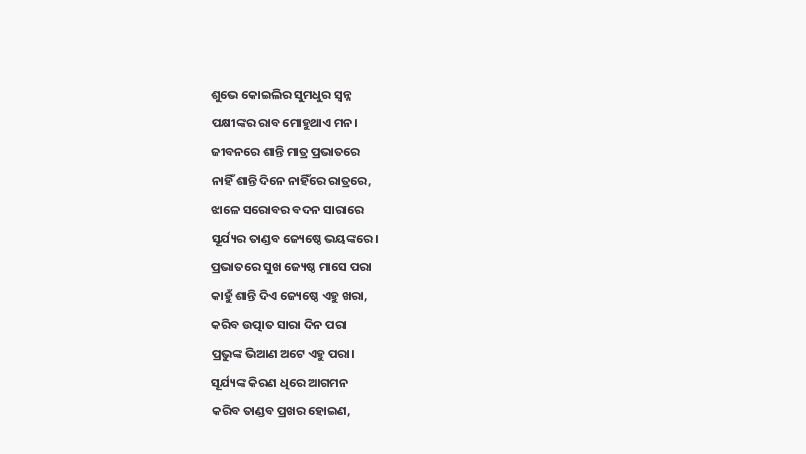ଶୁଭେ କୋଇଲିର ସୁମଧୁର ସ୍ବନ୍ନ
ପକ୍ଷୀଙ୍କର ରାବ ମୋହୁଥାଏ ମନ।
ଜୀବନରେ ଶାନ୍ତି ମାତ୍ର ପ୍ରଭାତରେ
ନାହିଁ ଶାନ୍ତି ଦିନେ ନାହିଁରେ ରାତ୍ରରେ,
ଝାଳେ ସରୋବର ବଦନ ସାରାରେ
ସୂର୍ଯ୍ୟର ତାଣ୍ଡବ ଜ୍ୟେଷ୍ଠେ ଭୟଙ୍କରେ।
ପ୍ରଭାତରେ ସୁଖ ଜ୍ୟେଷ୍ଠ ମାସେ ପରା
କାହୁଁ ଶାନ୍ତି ଦିଏ ଜ୍ୟେଷ୍ଠେ ଏହୁ ଖରା,
କରିବ ଉତ୍ପାତ ସାରା ଦିନ ପରା
ପ୍ରଭୁଙ୍କ ଭିଆଣ ଅଟେ ଏହୁ ପରା।
ସୂର୍ଯ୍ୟଙ୍କ କିରଣ ଧିରେ ଆଗମନ
କରିବ ତାଣ୍ଡବ ପ୍ରଖର ହୋଇଣ,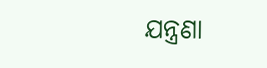ଯନ୍ତ୍ରଣା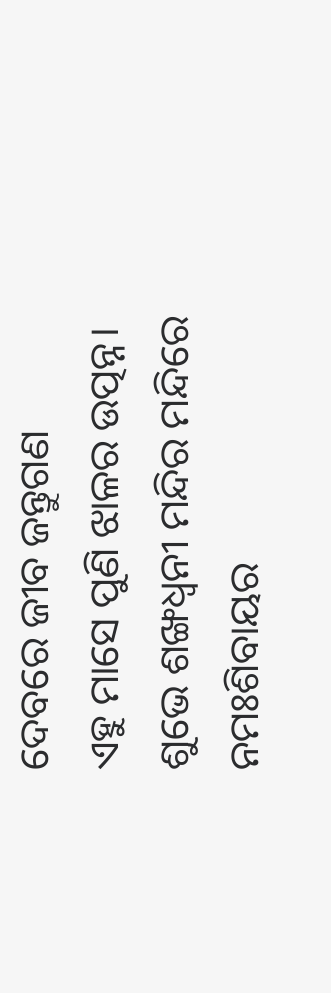ଦେବରେ ଜୀବ ଜନ୍ତୁଗଣ
ଏହୁ ମାସେ ପୁଣି ଝାଳର ଉତ୍ପନ୍ନ।
ଶୁଭେ ଶଙ୍ଖଧ୍ବନୀ ମନ୍ଦିର ମନ୍ଦିରେ
ନମଃଶିବାୟର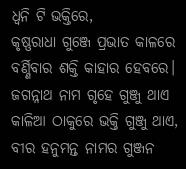ଧ୍ବନି ଟି ଭକ୍ତିରେ,
କୃଷ୍ଣରାଧା ଗୁଞ୍ଜେ ପ୍ରଭାତ କାଳରେ
ବର୍ଣ୍ଣିବାର ଶକ୍ତି କାହାର ହେବରେ।
ଜଗନ୍ନାଥ ନାମ ଗୃହେ ଗୁଞ୍ଜୁ ଥାଏ
କାଳିଆ ଠାକୁରେ ଭକ୍ତି ଗୁଞ୍ଜୁ ଥାଏ,
ବୀର ହନୁମନ୍ତ ନାମର ଗୁଞ୍ଜନ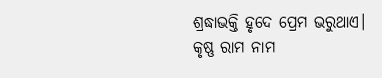ଶ୍ରଦ୍ଧାଭକ୍ତି ହୃଦେ ପ୍ରେମ ଭରୁଥାଏ।
କୃଷ୍ଣ ରାମ ନାମ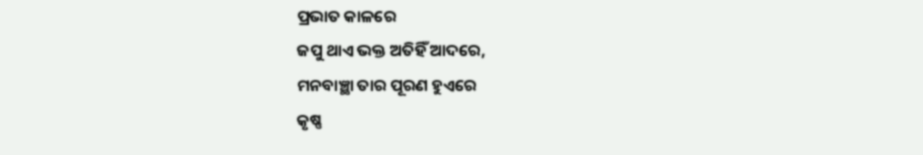ପ୍ରଭାତ କାଳରେ
ଜପୁ ଥାଏ ଭକ୍ତ ଅତିହିଁ ଆଦରେ,
ମନବାଞ୍ଛା ତାର ପୂରଣ ହୁଏରେ
କୃଷ୍ଣ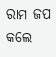ରାମ ଜପ କଲେ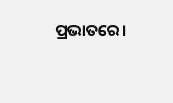ପ୍ରଭାତରେ।